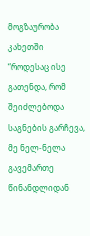მოგზაურობა კახეთში
“როდესაც ისე გათენდა, რომ შეიძლებოდა საგნების გარჩევა, მე ნელ-ნელა გავემართე წინანდლიდან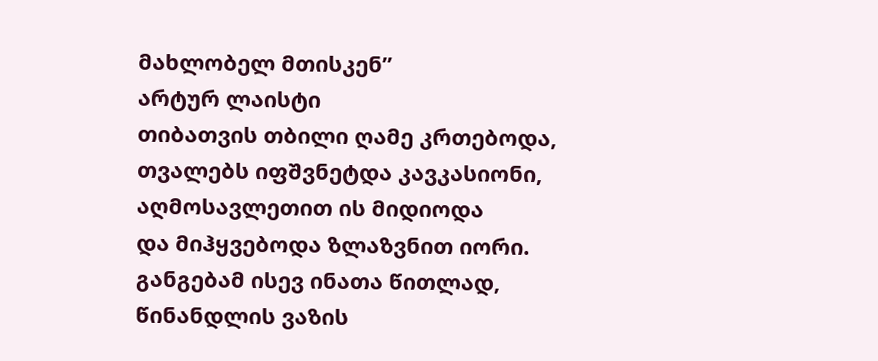მახლობელ მთისკენ”
არტურ ლაისტი
თიბათვის თბილი ღამე კრთებოდა,
თვალებს იფშვნეტდა კავკასიონი,
აღმოსავლეთით ის მიდიოდა
და მიჰყვებოდა ზლაზვნით იორი.
განგებამ ისევ ინათა წითლად,
წინანდლის ვაზის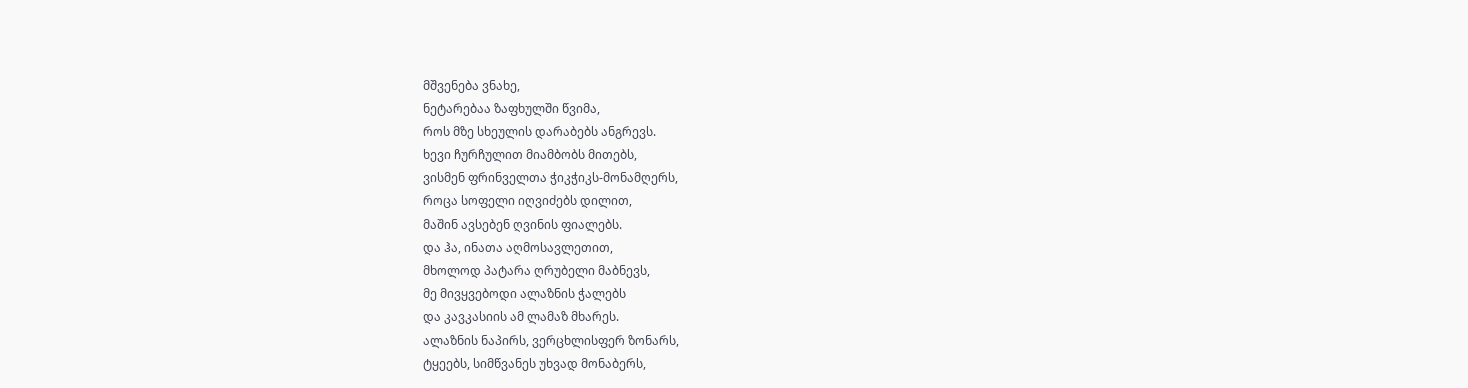მშვენება ვნახე,
ნეტარებაა ზაფხულში წვიმა,
როს მზე სხეულის დარაბებს ანგრევს.
ხევი ჩურჩულით მიამბობს მითებს,
ვისმენ ფრინველთა ჭიკჭიკს-მონამღერს,
როცა სოფელი იღვიძებს დილით,
მაშინ ავსებენ ღვინის ფიალებს.
და ჰა, ინათა აღმოსავლეთით,
მხოლოდ პატარა ღრუბელი მაბნევს,
მე მივყვებოდი ალაზნის ჭალებს
და კავკასიის ამ ლამაზ მხარეს.
ალაზნის ნაპირს, ვერცხლისფერ ზონარს,
ტყეებს, სიმწვანეს უხვად მონაბერს,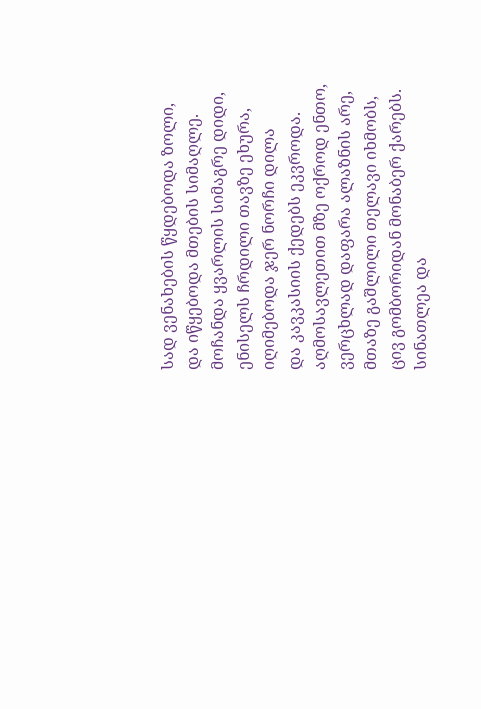სად ვენახების წყდებოდა ზოლი,
და იწყებოდა მთების სიმაღლე.
მოჩანდა ყვარლის სიმაგრე დიდი,
ენისელს ჩრდილი თავზე ეხურა,
იღიმებოდა ჯერ ნორჩი დილა
და კავკასიის ქედებს ეკვროდა.
აღმოსავლეთით მზე ოქროდ ენთო,
ვერცხლად დაფარა ალაზნის არე,
მთაზე გაშლილი თელავი იხმობს,
ცივ გომბორიდან მონაბერ ქარებს.
სინათლეა და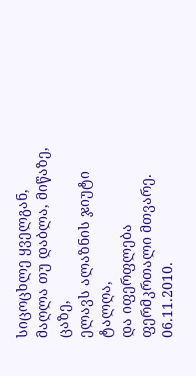სიცოცხლე ყველგან,
მაღლა თუ დაბლა, მიწაზე, ცაზე,
ელავს ალაზნის ჯიუტი ტალღა,
და იფერფლება ფერმკრთალი მთვარე.
06.11.2010.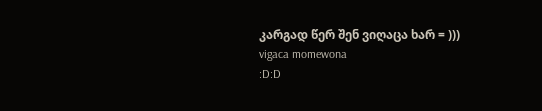კარგად წერ შენ ვიღაცა ხარ = )))
vigaca momewona
:D:D